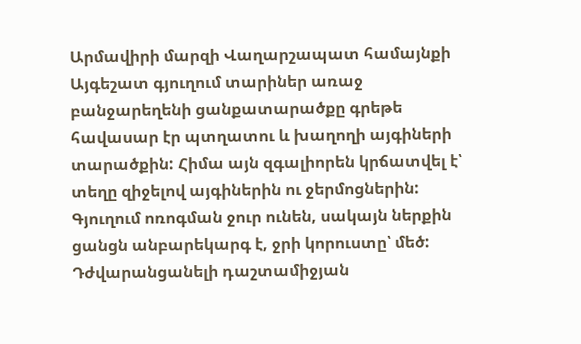Արմավիրի մարզի Վաղարշապատ համայնքի Այգեշատ գյուղում տարիներ առաջ բանջարեղենի ցանքատարածքը գրեթե հավասար էր պտղատու և խաղողի այգիների տարածքին: Հիմա այն զգալիորեն կրճատվել է՝ տեղը զիջելով այգիներին ու ջերմոցներին: Գյուղում ոռոգման ջուր ունեն, սակայն ներքին ցանցն անբարեկարգ է, ջրի կորուստը՝ մեծ: Դժվարանցանելի դաշտամիջյան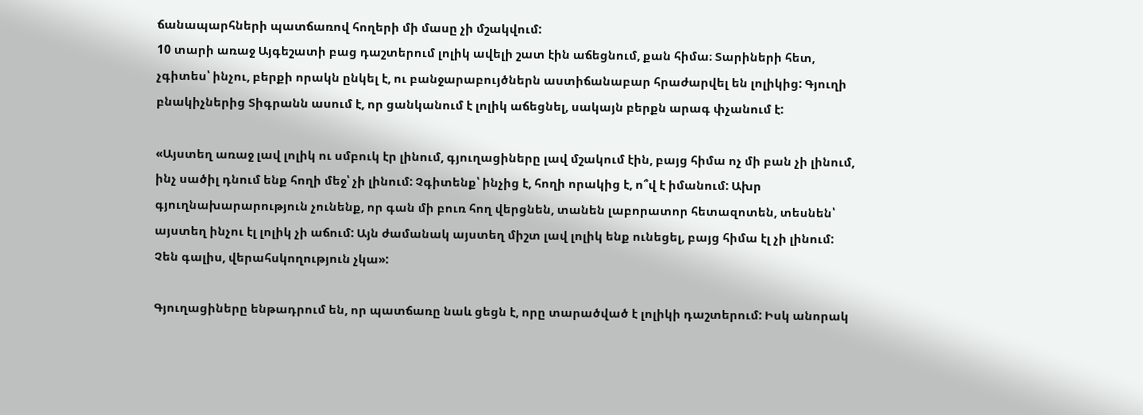ճանապարհների պատճառով հողերի մի մասը չի մշակվում:
10 տարի առաջ Այգեշատի բաց դաշտերում լոլիկ ավելի շատ էին աճեցնում, քան հիմա։ Տարիների հետ, չգիտես՝ ինչու, բերքի որակն ընկել է, ու բանջարաբույծներն աստիճանաբար հրաժարվել են լոլիկից: Գյուղի բնակիչներից Տիգրանն ասում է, որ ցանկանում է լոլիկ աճեցնել, սակայն բերքն արագ փչանում է:

«Այստեղ առաջ լավ լոլիկ ու սմբուկ էր լինում, գյուղացիները լավ մշակում էին, բայց հիմա ոչ մի բան չի լինում, ինչ սածիլ դնում ենք հողի մեջ՝ չի լինում: Չգիտենք՝ ինչից է, հողի որակից է, ո՞վ է իմանում: Ախր գյուղնախարարություն չունենք, որ գան մի բուռ հող վերցնեն, տանեն լաբորատոր հետազոտեն, տեսնեն՝ այստեղ ինչու էլ լոլիկ չի աճում: Այն ժամանակ այստեղ միշտ լավ լոլիկ ենք ունեցել, բայց հիմա էլ չի լինում: Չեն գալիս, վերահսկողություն չկա»:

Գյուղացիները ենթադրում են, որ պատճառը նաև ցեցն է, որը տարածված է լոլիկի դաշտերում: Իսկ անորակ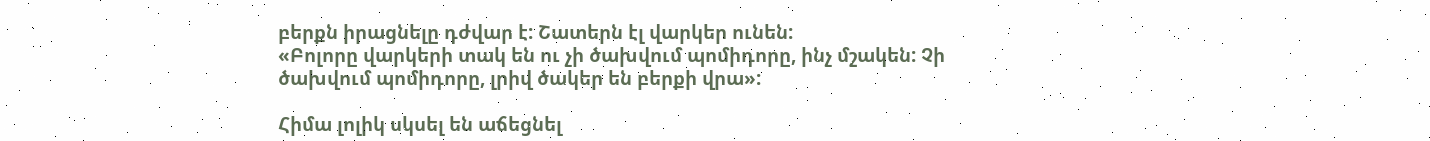բերքն իրացնելը դժվար է: Շատերն էլ վարկեր ունեն:
«Բոլորը վարկերի տակ են ու չի ծախվում պոմիդորը, ինչ մշակեն: Չի ծախվում պոմիդորը, լրիվ ծակեր են բերքի վրա»:

Հիմա լոլիկ սկսել են աճեցնել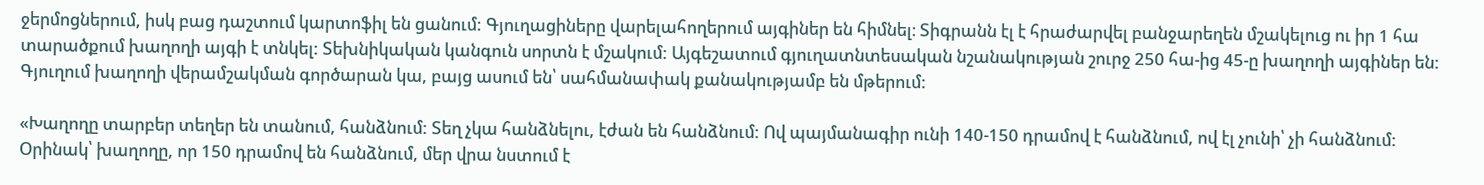ջերմոցներում, իսկ բաց դաշտում կարտոֆիլ են ցանում: Գյուղացիները վարելահողերում այգիներ են հիմնել։ Տիգրանն էլ է հրաժարվել բանջարեղեն մշակելուց ու իր 1 հա տարածքում խաղողի այգի է տնկել: Տեխնիկական կանգուն սորտն է մշակում: Այգեշատում գյուղատնտեսական նշանակության շուրջ 250 հա-ից 45-ը խաղողի այգիներ են: Գյուղում խաղողի վերամշակման գործարան կա, բայց ասում են՝ սահմանափակ քանակությամբ են մթերում:

«Խաղողը տարբեր տեղեր են տանում, հանձնում: Տեղ չկա հանձնելու, էժան են հանձնում: Ով պայմանագիր ունի 140-150 դրամով է հանձնում, ով էլ չունի՝ չի հանձնում: Օրինակ՝ խաղողը, որ 150 դրամով են հանձնում, մեր վրա նստում է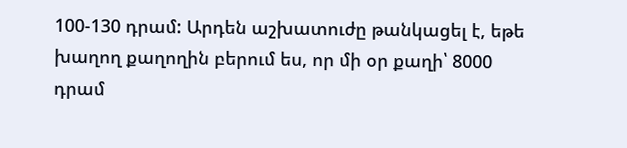100-130 դրամ: Արդեն աշխատուժը թանկացել է, եթե խաղող քաղողին բերում ես, որ մի օր քաղի՝ 8000 դրամ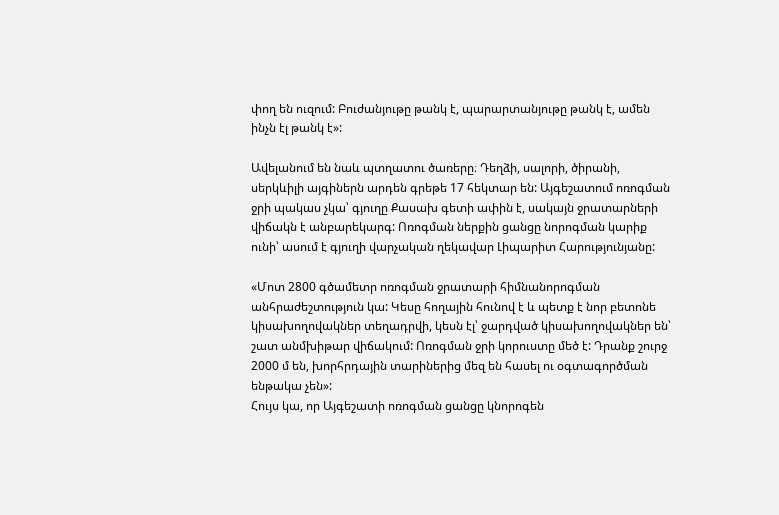փող են ուզում: Բուժանյութը թանկ է, պարարտանյութը թանկ է, ամեն ինչն էլ թանկ է»:

Ավելանում են նաև պտղատու ծառերը։ Դեղձի, սալորի, ծիրանի, սերկևիլի այգիներն արդեն գրեթե 17 հեկտար են: Այգեշատում ոռոգման ջրի պակաս չկա՝ գյուղը Քասախ գետի ափին է, սակայն ջրատարների վիճակն է անբարեկարգ: Ոռոգման ներքին ցանցը նորոգման կարիք ունի՝ ասում է գյուղի վարչական ղեկավար Լիպարիտ Հարությունյանը:

«Մոտ 2800 գծամետր ոռոգման ջրատարի հիմնանորոգման անհրաժեշտություն կա: Կեսը հողային հունով է և պետք է նոր բետոնե կիսախողովակներ տեղադրվի, կեսն էլ՝ ջարդված կիսախողովակներ են՝ շատ անմխիթար վիճակում: Ոռոգման ջրի կորուստը մեծ է: Դրանք շուրջ 2000 մ են, խորհրդային տարիներից մեզ են հասել ու օգտագործման ենթակա չեն»:
Հույս կա, որ Այգեշատի ոռոգման ցանցը կնորոգեն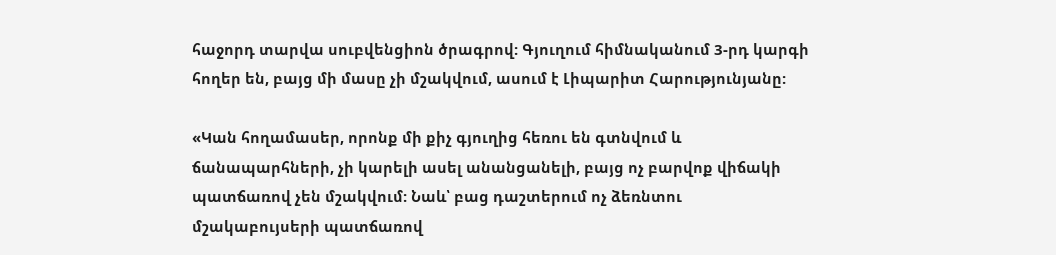հաջորդ տարվա սուբվենցիոն ծրագրով: Գյուղում հիմնականում 3-րդ կարգի հողեր են, բայց մի մասը չի մշակվում, ասում է Լիպարիտ Հարությունյանը:

«Կան հողամասեր, որոնք մի քիչ գյուղից հեռու են գտնվում և ճանապարհների, չի կարելի ասել անանցանելի, բայց ոչ բարվոք վիճակի պատճառով չեն մշակվում: Նաև՝ բաց դաշտերում ոչ ձեռնտու մշակաբույսերի պատճառով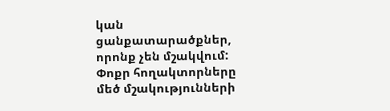կան ցանքատարածքներ, որոնք չեն մշակվում: Փոքր հողակտորները մեծ մշակությունների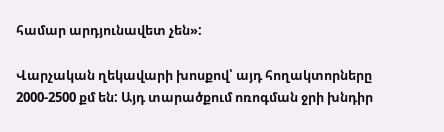համար արդյունավետ չեն»:

Վարչական ղեկավարի խոսքով՝ այդ հողակտորները 2000-2500 քմ են: Այդ տարածքում ոռոգման ջրի խնդիր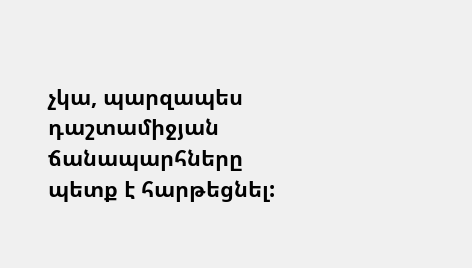չկա, պարզապես դաշտամիջյան ճանապարհները պետք է հարթեցնել: